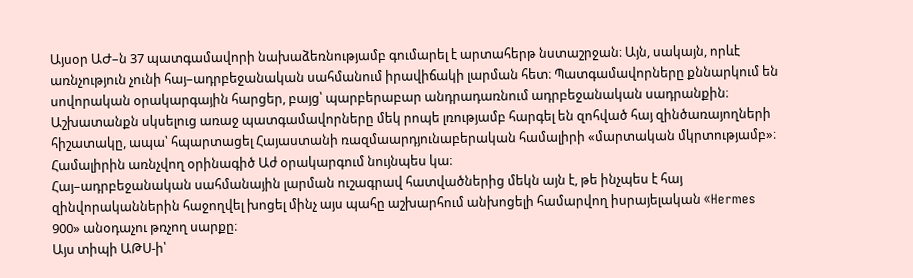Այսօր ԱԺ–ն 37 պատգամավորի նախաձեռնությամբ գումարել է արտահերթ նստաշրջան։ Այն, սակայն, որևէ առնչություն չունի հայ–ադրբեջանական սահմանում իրավիճակի լարման հետ։ Պատգամավորները քննարկում են սովորական օրակարգային հարցեր, բայց՝ պարբերաբար անդրադառնում ադրբեջանական սադրանքին։
Աշխատանքն սկսելուց առաջ պատգամավորները մեկ րոպե լռությամբ հարգել են զոհված հայ զինծառայողների հիշատակը, ապա՝ հպարտացել Հայաստանի ռազմաարդյունաբերական համալիրի «մարտական մկրտությամբ»։ Համալիրին առնչվող օրինագիծ Աժ օրակարգում նույնպես կա։
Հայ–ադրբեջանական սահմանային լարման ուշագրավ հատվածներից մեկն այն է, թե ինչպես է հայ զինվորականներին հաջողվել խոցել մինչ այս պահը աշխարհում անխոցելի համարվող իսրայելական «Hermes 900» անօդաչու թռչող սարքը։
Այս տիպի ԱԹՍ-ի՝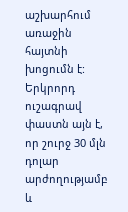աշխարհում առաջին հայտնի խոցումն է: Երկրորդ ուշագրավ փաստն այն է, որ շուրջ 30 մլն դոլար արժողությամբ և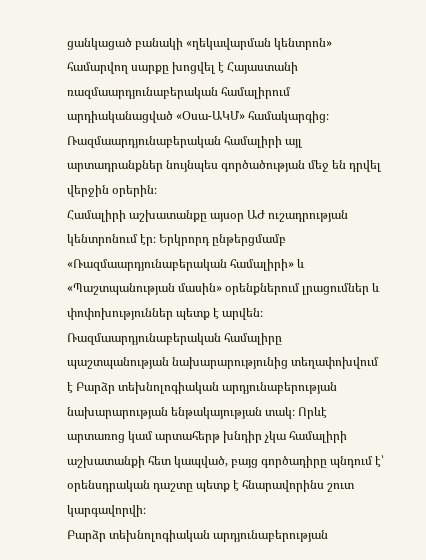ցանկացած բանակի «ղեկավարման կենտրոն» համարվող սարքը խոցվել է Հայաստանի ռազմաարդյունաբերական համալիրում արդիականացված «Օսա-ԱԿՄ» համակարգից։ Ռազմաարդյունաբերական համալիրի այլ արտադրանքներ նույնպես գործածության մեջ են դրվել վերջին օրերին։
Համալիրի աշխատանքը այսօր ԱԺ ուշադրության կենտրոնում էր։ Երկրորդ ընթերցմամբ «Ռազմաարդյունաբերական համալիրի» և «Պաշտպանության մասին» օրենքներում լրացումներ և փոփոխություններ պետք է արվեն։ Ռազմաարդյունաբերական համալիրը պաշտպանության նախարարությունից տեղափոխվում է Բարձր տեխնոլոգիական արդյունաբերության նախարարության ենթակայության տակ։ Որևէ արտառոց կամ արտահերթ խնդիր չկա համալիրի աշխատանքի հետ կապված, բայց գործադիրը պնդում է՝ օրենսդրական դաշտը պետք է հնարավորինս շուտ կարգավորվի։
Բարձր տեխնոլոգիական արդյունաբերության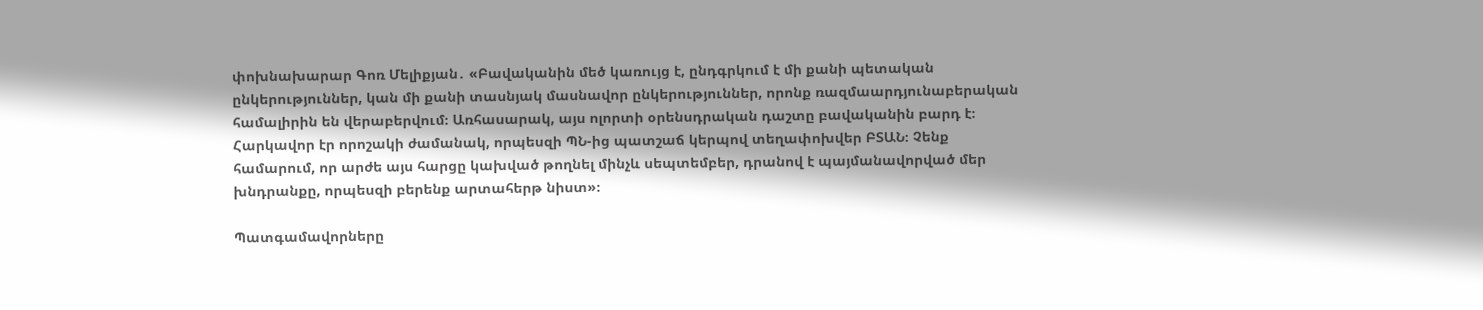փոխնախարար Գոռ Մելիքյան․ «Բավականին մեծ կառույց է, ընդգրկում է մի քանի պետական ընկերություններ, կան մի քանի տասնյակ մասնավոր ընկերություններ, որոնք ռազմաարդյունաբերական համալիրին են վերաբերվում։ Առհասարակ, այս ոլորտի օրենսդրական դաշտը բավականին բարդ է։ Հարկավոր էր որոշակի ժամանակ, որպեսզի ՊՆ-ից պատշաճ կերպով տեղափոխվեր ԲՏԱՆ։ Չենք համարում, որ արժե այս հարցը կախված թողնել մինչև սեպտեմբեր, դրանով է պայմանավորված մեր խնդրանքը, որպեսզի բերենք արտահերթ նիստ»։

Պատգամավորները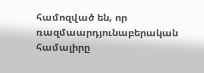համոզված են, որ ռազմաարդյունաբերական համալիրը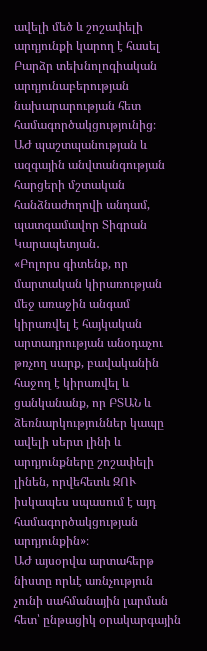ավելի մեծ և շոշափելի արդյունքի կարող է հասել Բարձր տեխնոլոգիական արդյունաբերության նախարարության հետ համագործակցությունից։
ԱԺ պաշտպանության և ազգային անվտանգության հարցերի մշտական հանձնաժողովի անդամ, պատգամավոր Տիգրան Կարապետյան․
«Բոլորս գիտենք, որ մարտական կիրառության մեջ առաջին անգամ կիրառվել է հայկական արտադրության անօդաչու թռչող սարք, բավականին հաջող է կիրառվել և ցանկանանք, որ ԲՏԱՆ և ձեռնարկություններ կապը ավելի սերտ լինի և արդյունքները շոշափելի լինեն, որվեհետև ԶՈՒ իսկապես սպասում է այդ համագործակցության արդյունքին»։
ԱԺ այսօրվա արտահերթ նիստը որևէ առնչություն չունի սահմանային լարման հետ՝ ընթացիկ օրակարգային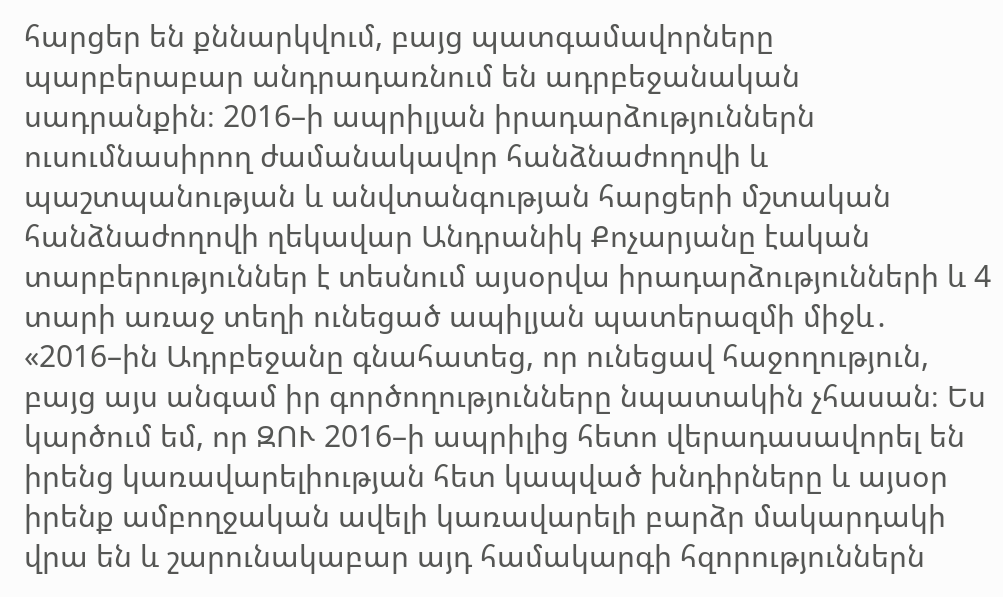հարցեր են քննարկվում, բայց պատգամավորները պարբերաբար անդրադառնում են ադրբեջանական սադրանքին։ 2016–ի ապրիլյան իրադարձություններն ուսումնասիրող ժամանակավոր հանձնաժողովի և պաշտպանության և անվտանգության հարցերի մշտական հանձնաժողովի ղեկավար Անդրանիկ Քոչարյանը էական տարբերություններ է տեսնում այսօրվա իրադարձությունների և 4 տարի առաջ տեղի ունեցած ապիլյան պատերազմի միջև․
«2016–ին Ադրբեջանը գնահատեց, որ ունեցավ հաջողություն, բայց այս անգամ իր գործողությունները նպատակին չհասան։ Ես կարծում եմ, որ ԶՈՒ 2016–ի ապրիլից հետո վերադասավորել են իրենց կառավարելիության հետ կապված խնդիրները և այսօր իրենք ամբողջական ավելի կառավարելի բարձր մակարդակի վրա են և շարունակաբար այդ համակարգի հզորություններն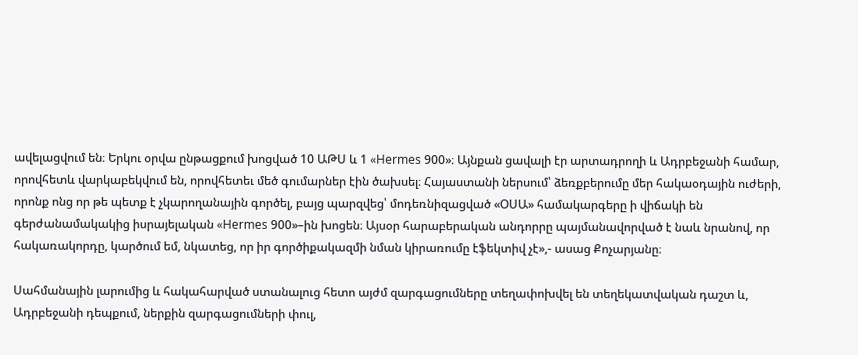ավելացվում են։ Երկու օրվա ընթացքում խոցված 10 ԱԹՍ և 1 «Hermes 900»։ Այնքան ցավալի էր արտադրողի և Ադրբեջանի համար, որովհետև վարկաբեկվում են, որովհետեւ մեծ գումարներ էին ծախսել։ Հայաստանի ներսում՝ ձեռքբերումը մեր հակաօդային ուժերի, որոնք ոնց որ թե պետք է չկարողանային գործել, բայց պարզվեց՝ մոդեռնիզացված «ՕՍԱ» համակարգերը ի վիճակի են գերժանամակակից իսրայելական «Hermes 900»–ին խոցեն։ Այսօր հարաբերական անդորրը պայմանավորված է նաև նրանով, որ հակառակորդը, կարծում եմ, նկատեց, որ իր գործիքակազմի նման կիրառումը էֆեկտիվ չէ»,- ասաց Քոչարյանը։

Սահմանային լարումից և հակահարված ստանալուց հետո այժմ զարգացումները տեղափոխվել են տեղեկատվական դաշտ և, Ադրբեջանի դեպքում, ներքին զարգացումների փուլ,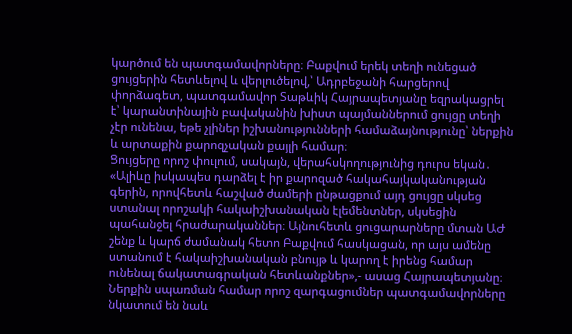կարծում են պատգամավորները։ Բաքվում երեկ տեղի ունեցած ցույցերին հետևելով և վերլուծելով,՝ Ադրբեջանի հարցերով փորձագետ, պատգամավոր Տաթևիկ Հայրապետյանը եզրակացրել է՝ կարանտինային բավականին խիստ պայմաններում ցույցը տեղի չէր ունենա, եթե չլիներ իշխանությունների համաձայնությունը՝ ներքին և արտաքին քարոզչական քայլի համար։
Ցույցերը որոշ փուլում, սակայն, վերահսկողությունից դուրս եկան․
«Ալիևը իսկապես դարձել է իր քարոզած հակահայկականության գերին, որովհետև հաշված ժամերի ընթացքում այդ ցույցը սկսեց ստանալ որոշակի հակաիշխանական էլեմենտներ, սկսեցին պահանջել հրաժարականներ։ Այնուհետև ցուցարարները մտան ԱԺ շենք և կարճ ժամանակ հետո Բաքվում հասկացան, որ այս ամենը ստանում է հակաիշխանական բնույթ և կարող է իրենց համար ունենալ ճակատագրական հետևանքներ»,- ասաց Հայրապետյանը։
Ներքին սպառման համար որոշ զարգացումներ պատգամավորները նկատում են նաև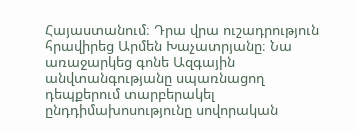Հայաստանում։ Դրա վրա ուշադրություն հրավիրեց Արմեն Խաչատրյանը։ Նա առաջարկեց գոնե Ազգային անվտանգությանը սպառնացող դեպքերում տարբերակել ընդդիմախոսությունը սովորական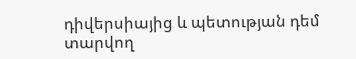դիվերսիայից և պետության դեմ տարվող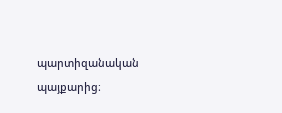պարտիզանական պայքարից։